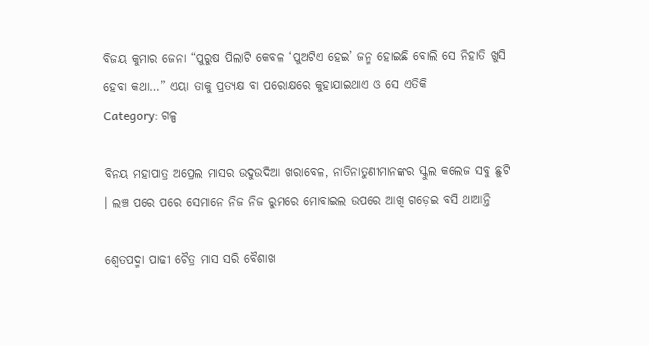ବିଜୟ କୁମାର ଜେନା “ପୁରୁଷ ପିଲାଟି କେବଳ ‘ପୁଅଟିଏ ହେଇ’ ଜନ୍ମ ହୋଇଛି ବୋଲି ସେ ନିହାତି ଖୁସି ହେବା କଥା…” ଏୟା ତାକୁ ପ୍ରତ୍ୟକ୍ଷ ବା ପରୋକ୍ଷରେ କୁହାଯାଇଥାଏ ଓ ସେ ଏତିକି
Category: ଗଳ୍ପ

ବିନୟ ମହାପାତ୍ର ଅପ୍ରେଲ ମାସର ଉଦୁଉଦିଆ ଖରାବେଳ, ନାତିନାତୁଣୀମାନଙ୍କର ସ୍କୁଲ କଲେଜ ସବୁ ଛୁଟି । ଲଞ୍ଚ ପରେ ପରେ ସେମାନେ ନିଜ ନିଜ ରୁମରେ ମୋବାଇଲ ଉପରେ ଆଖି ଗଡ଼େଇ ବସି ଥାଆନ୍ତି

ଶ୍ଵେତପଦ୍ମା ପାଢୀ ଚୈତ୍ର ମାସ ସରି ବୈଶାଖ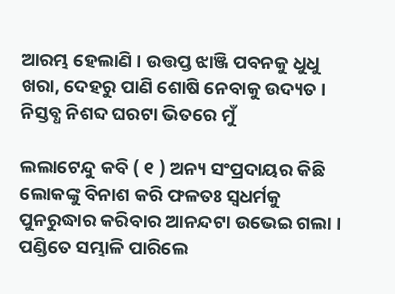ଆରମ୍ଭ ହେଲାଣି । ଉତ୍ତପ୍ତ ଝାଞ୍ଜି ପବନକୁ ଧୁଧୁ ଖରା, ଦେହରୁ ପାଣି ଶୋଷି ନେବାକୁ ଉଦ୍ୟତ । ନିସ୍ତବ୍ଧ ନିଶବ୍ଦ ଘରଟା ଭିତରେ ମୁଁ

ଲଲାଟେନ୍ଦୁ କବି ( ୧ ) ଅନ୍ୟ ସଂପ୍ରଦାୟର କିଛି ଲୋକଙ୍କୁ ବିନାଶ କରି ଫଳତଃ ସ୍ଵଧର୍ମକୁ ପୁନରୁଦ୍ଧାର କରିବାର ଆନନ୍ଦଟା ଉଭେଇ ଗଲା । ପଣ୍ଡିତେ ସମ୍ଭାଳି ପାରିଲେ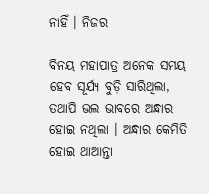ନାହିଁ । ନିଜର

ବିନୟ ମହାପାତ୍ର ଅନେକ ସମୟ ହେବ ସୂର୍ଯ୍ୟ ବୁଡ଼ି ସାରିଥିଲା, ତଥାପି ଭଲ ଭାବରେ ଅନ୍ଧାର ହୋଇ ନଥିଲା । ଅନ୍ଧାର କେମିତି ହୋଇ ଥାଆନ୍ତା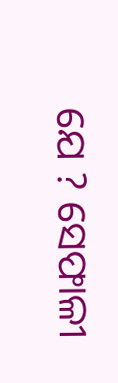ଯେ ? ସେଫାଳୀ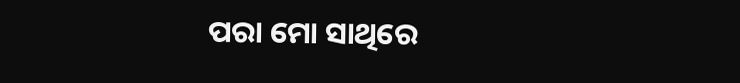ପରା ମୋ ସାଥିରେ